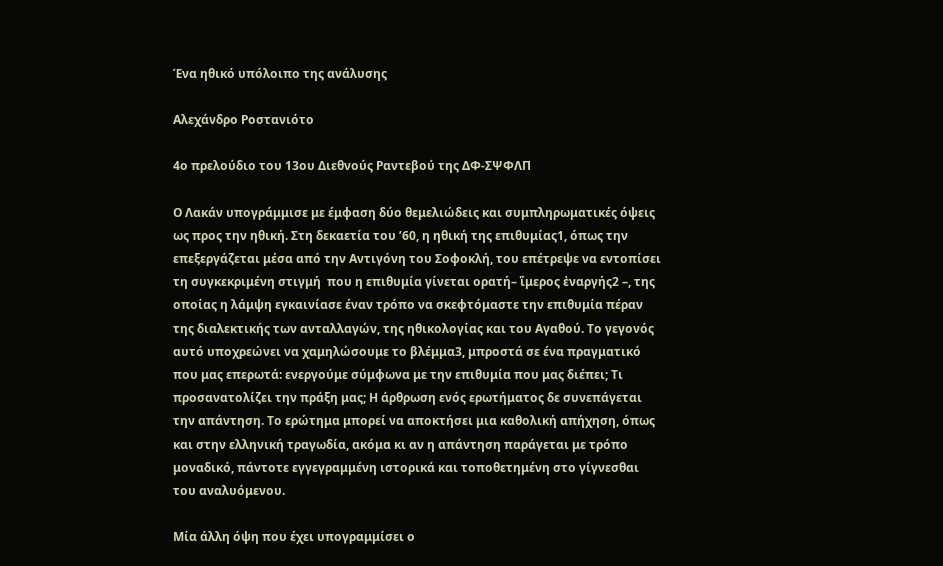Ένα ηθικό υπόλοιπο της ανάλυσης

Αλεχάνδρο Ροστανιότο

4ο πρελούδιο του 13ου Διεθνούς Ραντεβού της ΔΦ-ΣΨΦΛΠ

Ο Λακάν υπογράμμισε με έμφαση δύο θεμελιώδεις και συμπληρωματικές όψεις ως προς την ηθική. Στη δεκαετία του ’60, η ηθική της επιθυμίας1, όπως την επεξεργάζεται μέσα από την Αντιγόνη του Σοφοκλή, του επέτρεψε να εντοπίσει τη συγκεκριμένη στιγμή  που η επιθυμία γίνεται ορατή– ἵμερος ἐναργής2 –, της οποίας η λάμψη εγκαινίασε έναν τρόπο να σκεφτόμαστε την επιθυμία πέραν της διαλεκτικής των ανταλλαγών, της ηθικολογίας και του Αγαθού. Το γεγονός αυτό υποχρεώνει να χαμηλώσουμε το βλέμμα3, μπροστά σε ένα πραγματικό που μας επερωτά: ενεργούμε σύμφωνα με την επιθυμία που μας διέπει; Τι προσανατολίζει την πράξη μας; Η άρθρωση ενός ερωτήματος δε συνεπάγεται την απάντηση. Το ερώτημα μπορεί να αποκτήσει μια καθολική απήχηση, όπως και στην ελληνική τραγωδία, ακόμα κι αν η απάντηση παράγεται με τρόπο μοναδικό, πάντοτε εγγεγραμμένη ιστορικά και τοποθετημένη στο γίγνεσθαι του αναλυόμενου.

Μία άλλη όψη που έχει υπογραμμίσει ο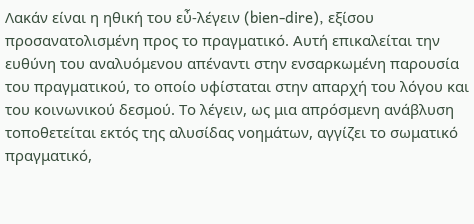Λακάν είναι η ηθική του εὖ-λέγειν (bien-dire), εξίσου προσανατολισμένη προς το πραγματικό. Αυτή επικαλείται την ευθύνη του αναλυόμενου απέναντι στην ενσαρκωμένη παρουσία του πραγματικού, το οποίο υφίσταται στην απαρχή του λόγου και του κοινωνικού δεσμού. Το λέγειν, ως μια απρόσμενη ανάβλυση τοποθετείται εκτός της αλυσίδας νοημάτων, αγγίζει το σωματικό πραγματικό,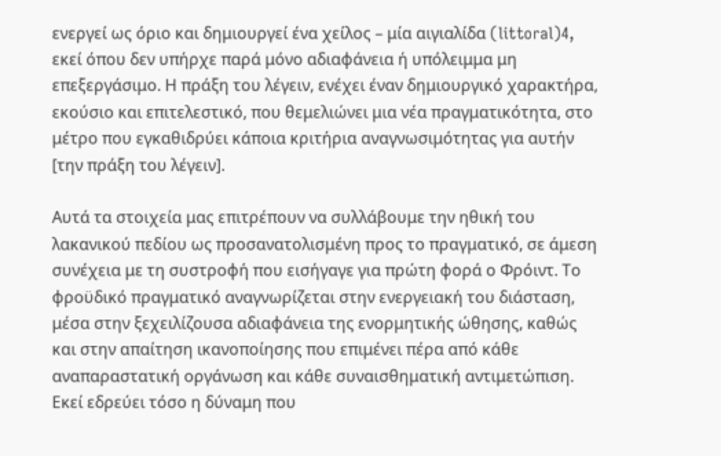ενεργεί ως όριο και δημιουργεί ένα χείλος – μία αιγιαλίδα (littoral)4, εκεί όπου δεν υπήρχε παρά μόνο αδιαφάνεια ή υπόλειμμα μη επεξεργάσιμο. Η πράξη του λέγειν, ενέχει έναν δημιουργικό χαρακτήρα, εκούσιο και επιτελεστικό, που θεμελιώνει μια νέα πραγματικότητα, στο μέτρο που εγκαθιδρύει κάποια κριτήρια αναγνωσιμότητας για αυτήν [την πράξη του λέγειν].

Αυτά τα στοιχεία μας επιτρέπουν να συλλάβουμε την ηθική του λακανικού πεδίου ως προσανατολισμένη προς το πραγματικό, σε άμεση συνέχεια με τη συστροφή που εισήγαγε για πρώτη φορά ο Φρόιντ. Το φροϋδικό πραγματικό αναγνωρίζεται στην ενεργειακή του διάσταση, μέσα στην ξεχειλίζουσα αδιαφάνεια της ενορμητικής ώθησης, καθώς και στην απαίτηση ικανοποίησης που επιμένει πέρα από κάθε αναπαραστατική οργάνωση και κάθε συναισθηματική αντιμετώπιση. Εκεί εδρεύει τόσο η δύναμη που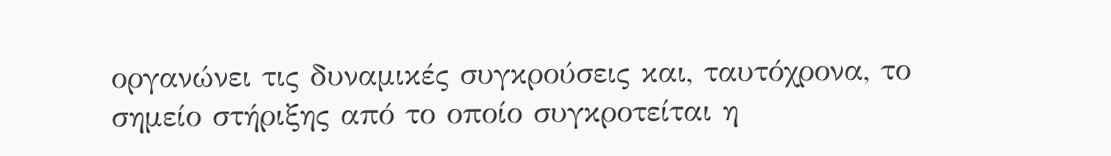οργανώνει τις δυναμικές συγκρούσεις και, ταυτόχρονα, το σημείο στήριξης από το οποίο συγκροτείται η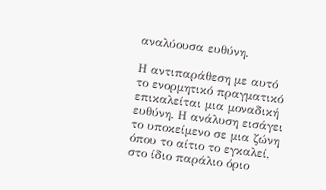αναλύουσα ευθύνη.

Η αντιπαράθεση με αυτό το ενορμητικό πραγματικό επικαλείται μια μοναδική ευθύνη. Η ανάλυση εισάγει το υποκείμενο σε μια ζώνη όπου το αίτιο το εγκαλεί, στο ίδιο παράλιο όριο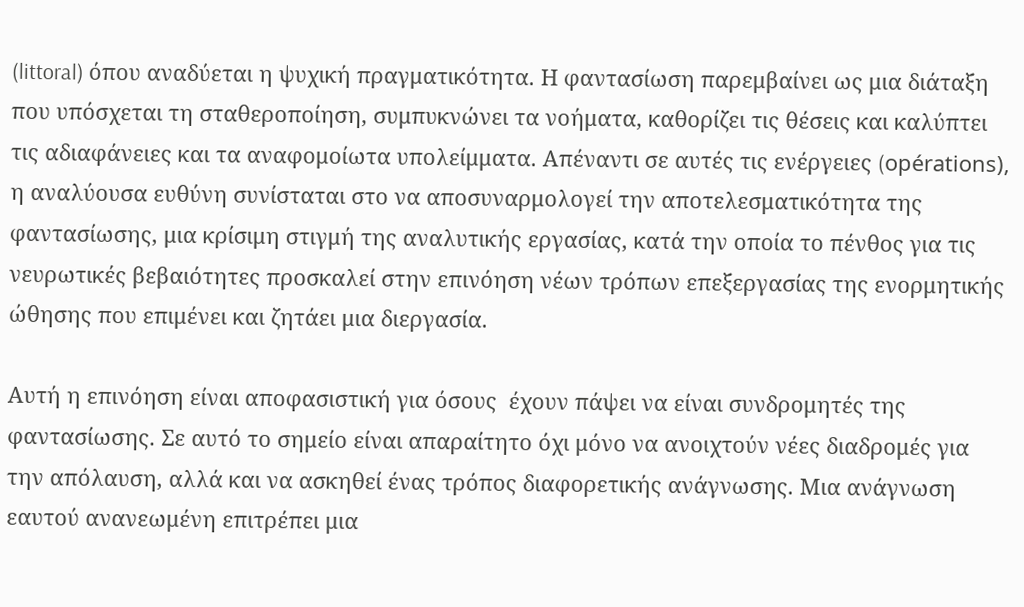(littoral) όπου αναδύεται η ψυχική πραγματικότητα. Η φαντασίωση παρεμβαίνει ως μια διάταξη που υπόσχεται τη σταθεροποίηση, συμπυκνώνει τα νοήματα, καθορίζει τις θέσεις και καλύπτει τις αδιαφάνειες και τα αναφομοίωτα υπολείμματα. Απέναντι σε αυτές τις ενέργειες (opérations), η αναλύουσα ευθύνη συνίσταται στο να αποσυναρμολογεί την αποτελεσματικότητα της φαντασίωσης, μια κρίσιμη στιγμή της αναλυτικής εργασίας, κατά την οποία το πένθος για τις νευρωτικές βεβαιότητες προσκαλεί στην επινόηση νέων τρόπων επεξεργασίας της ενορμητικής ώθησης που επιμένει και ζητάει μια διεργασία.

Αυτή η επινόηση είναι αποφασιστική για όσους  έχουν πάψει να είναι συνδρομητές της φαντασίωσης. Σε αυτό το σημείο είναι απαραίτητο όχι μόνο να ανοιχτούν νέες διαδρομές για την απόλαυση, αλλά και να ασκηθεί ένας τρόπος διαφορετικής ανάγνωσης. Μια ανάγνωση εαυτού ανανεωμένη επιτρέπει μια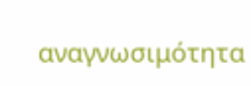αναγνωσιμότητα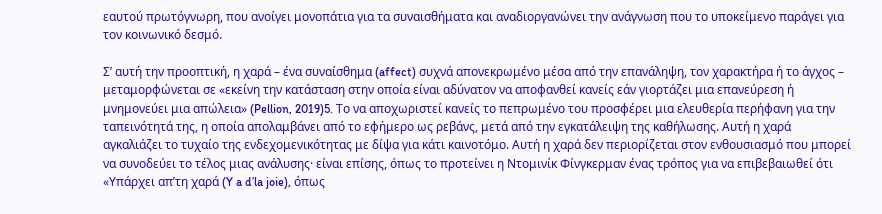εαυτού πρωτόγνωρη, που ανοίγει μονοπάτια για τα συναισθήματα και αναδιοργανώνει την ανάγνωση που το υποκείμενο παράγει για τον κοινωνικό δεσμό.

Σ’ αυτή την προοπτική, η χαρά – ένα συναίσθημα (affect) συχνά απονεκρωμένο μέσα από την επανάληψη, τον χαρακτήρα ή το άγχος – μεταμορφώνεται σε «εκείνη την κατάσταση στην οποία είναι αδύνατον να αποφανθεί κανείς εάν γιορτάζει μια επανεύρεση ή μνημονεύει μια απώλεια» (Pellion, 2019)5. Το να αποχωριστεί κανείς το πεπρωμένο του προσφέρει μια ελευθερία περήφανη για την ταπεινότητά της, η οποία απολαμβάνει από το εφήμερο ως ρεβάνς, μετά από την εγκατάλειψη της καθήλωσης. Αυτή η χαρά αγκαλιάζει το τυχαίο της ενδεχομενικότητας με δίψα για κάτι καινοτόμο. Αυτή η χαρά δεν περιορίζεται στον ενθουσιασμό που μπορεί να συνοδεύει το τέλος μιας ανάλυσης· είναι επίσης, όπως το προτείνει η Ντομινίκ Φίνγκερμαν ένας τρόπος για να επιβεβαιωθεί ότι «Υπάρχει απ’τη χαρά (Y a d’la joie), όπως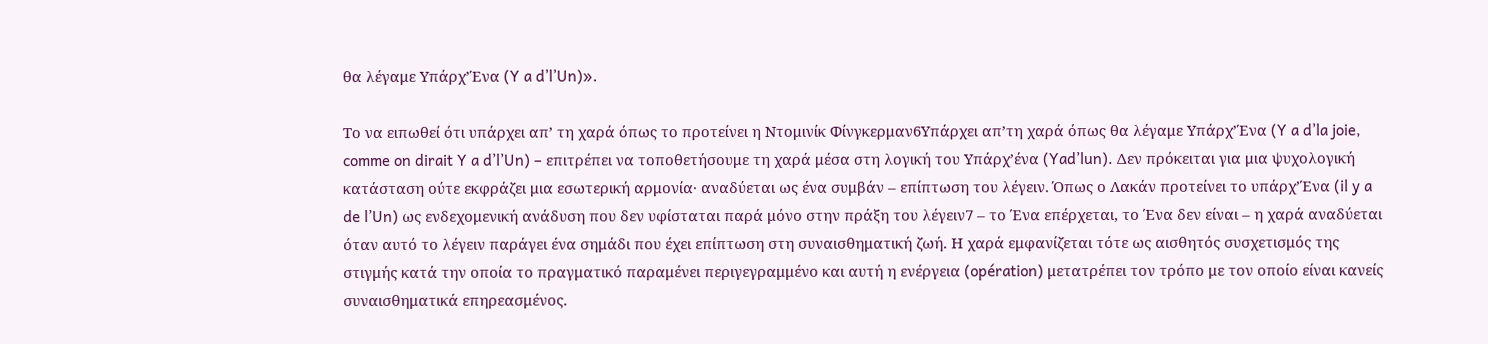θα λέγαμε Υπάρχ’Ένα (Y a d’l’Un)».

Το να ειπωθεί ότι υπάρχει απ’ τη χαρά όπως το προτείνει η Ντομινίκ Φίνγκερμαν6Υπάρχει απ’τη χαρά όπως θα λέγαμε Υπάρχ’Ένα (Y a d’la joie, comme on dirait Y a d’l’Un) – επιτρέπει να τοποθετήσουμε τη χαρά μέσα στη λογική του Υπάρχ’ένα (Yad’lun). Δεν πρόκειται για μια ψυχολογική κατάσταση ούτε εκφράζει μια εσωτερική αρμονία· αναδύεται ως ένα συμβάν – επίπτωση του λέγειν. Όπως ο Λακάν προτείνει το υπάρχ’Ένα (il y a de l’Un) ως ενδεχομενική ανάδυση που δεν υφίσταται παρά μόνο στην πράξη του λέγειν7 – το Ένα επέρχεται, το Ένα δεν είναι – η χαρά αναδύεται όταν αυτό το λέγειν παράγει ένα σημάδι που έχει επίπτωση στη συναισθηματική ζωή. Η χαρά εμφανίζεται τότε ως αισθητός συσχετισμός της στιγμής κατά την οποία το πραγματικό παραμένει περιγεγραμμένο και αυτή η ενέργεια (opération) μετατρέπει τον τρόπο με τον οποίο είναι κανείς συναισθηματικά επηρεασμένος.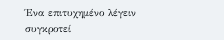Ένα επιτυχημένο λέγειν συγκροτεί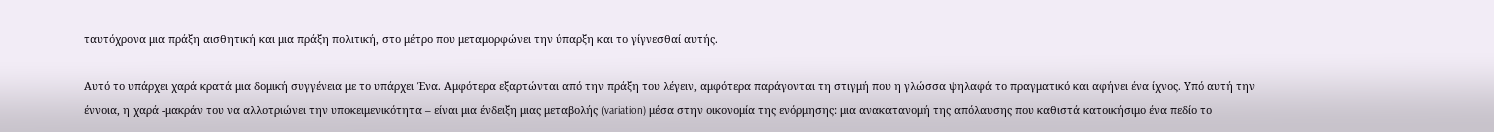ταυτόχρονα μια πράξη αισθητική και μια πράξη πολιτική, στο μέτρο που μεταμορφώνει την ύπαρξη και το γίγνεσθαί αυτής.

Αυτό το υπάρχει χαρά κρατά μια δομική συγγένεια με το υπάρχει Ένα. Αμφότερα εξαρτώνται από την πράξη του λέγειν, αμφότερα παράγονται τη στιγμή που η γλώσσα ψηλαφά το πραγματικό και αφήνει ένα ίχνος. Υπό αυτή την έννοια, η χαρά -μακράν του να αλλοτριώνει την υποκειμενικότητα – είναι μια ένδειξη μιας μεταβολής (variation) μέσα στην οικονομία της ενόρμησης: μια ανακατανομή της απόλαυσης που καθιστά κατοικήσιμο ένα πεδίο το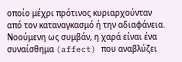οποίο μέχρι πρότινος κυριαρχούνταν από τον καταναγκασμό ή την αδιαφάνεια. Νοούμενη ως συμβάν, η χαρά είναι ένα συναίσθημα (affect) που αναβλύζει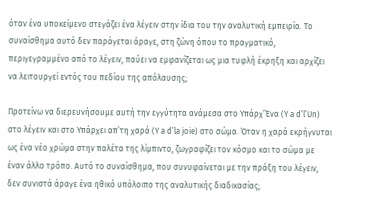όταν ένα υποκείμενο στεγάζει ένα λέγειν στην ίδια του την αναλυτική εμπειρία. Το συναίσθημα αυτό δεν παράγεται άραγε, στη ζώνη όπου το πραγματικό, περιγεγραμμένο από το λέγειν, παύει να εμφανίζεται ως μια τυφλή έκρηξη και αρχίζει να λειτουργεί εντός του πεδίου της απόλαυσης;

Προτείνω να διερευνήσουμε αυτή την εγγύτητα ανάμεσα στο Υπάρχ’Ένα (Y a d’l’Un) στο λέγειν και στο Υπάρχει απ’τη χαρά (Y a d’la joie) στο σώμα. Όταν η χαρά εκρήγνυται ως ένα νέο χρώμα στην παλέτα της λίμπιντο, ζωγραφίζει τον κόσμο και το σώμα με έναν άλλο τρόπο. Αυτό το συναίσθημα, που συνυφαίνεται με την πράξη του λέγειν, δεν συνιστά άραγε ένα ηθικό υπόλοιπο της αναλυτικής διαδικασίας;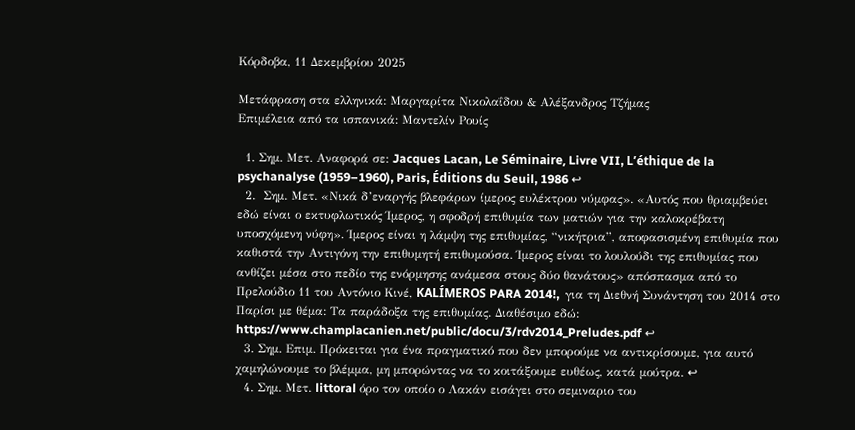Κόρδοβα, 11 Δεκεμβρίου 2025

Μετάφραση στα ελληνικά: Μαργαρίτα Νικολαΐδου & Αλέξανδρος Τζήμας
Επιμέλεια από τα ισπανικά: Μαντελίν Ρουίς

  1. Σημ. Μετ. Αναφορά σε: Jacques Lacan, Le Séminaire, Livre VII, L’éthique de la psychanalyse (1959–1960), Paris, Éditions du Seuil, 1986 ↩
  2.  Σημ. Μετ. «Νικά δ’εναργής βλεφάρων ίμερος ευλέκτρου νύμφας». «Αυτός που θριαμβεύει εδώ είναι ο εκτυφλωτικός Ίμερος, η σφοδρή επιθυμία των ματιών για την καλοκρέβατη υποσχόμενη νύφη». Ίμερος είναι η λάμψη της επιθυμίας, “νικήτρια”, αποφασισμένη επιθυμία που καθιστά την Αντιγόνη την επιθυμητή επιθυμούσα. Ίμερος είναι το λουλούδι της επιθυμίας που ανθίζει μέσα στο πεδίο της ενόρμησης ανάμεσα στους δύο θανάτους» απόσπασμα από το Πρελούδιο 11 του Αντόνιο Κινέ, KALÍMEROS PARA 2014!,  για τη Διεθνή Συνάντηση του 2014 στο Παρίσι με θέμα: Τα παράδοξα της επιθυμίας. Διαθέσιμο εδώ: https://www.champlacanien.net/public/docu/3/rdv2014_Preludes.pdf ↩
  3. Σημ. Επιμ. Πρόκειται για ένα πραγματικό που δεν μπορούμε να αντικρίσουμε, για αυτό χαμηλώνουμε το βλέμμα, μη μπορώντας να το κοιτάξουμε ευθέως, κατά μούτρα. ↩
  4. Σημ. Μετ. littoral όρο τον οποίο ο Λακάν εισάγει στο σεμιναριο του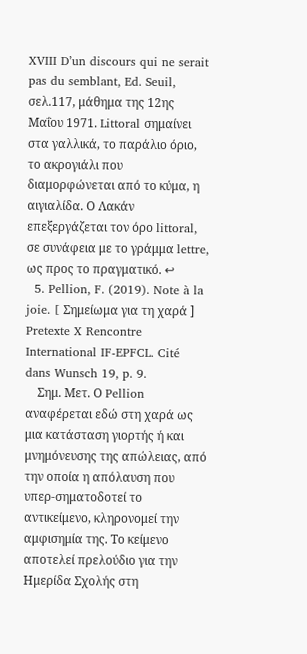XVIII D’un discours qui ne serait pas du semblant, Ed. Seuil, σελ.117, μάθημα της 12ης Μαΐου 1971. Littoral σημαίνει στα γαλλικά, το παράλιο όριο, το ακρογιάλι που διαμορφώνεται από το κύμα, η αιγιαλίδα. Ο Λακάν επεξεργάζεται τον όρο littoral, σε συνάφεια με το γράμμα lettre, ως προς το πραγματικό. ↩
  5. Pellion, F. (2019). Note à la joie. [ Σημείωμα για τη χαρά ] Pretexte X Rencontre International IF-EPFCL. Cité dans Wunsch 19, p. 9.
    Σημ. Μετ. Ο Pellion αναφέρεται εδώ στη χαρά ως μια κατάσταση γιορτής ή και μνημόνευσης της απώλειας, από την οποία η απόλαυση που υπερ-σηματοδοτεί το αντικείμενο, κληρονομεί την αμφισημία της. Το κείμενο αποτελεί πρελούδιο για την Ημερίδα Σχολής στη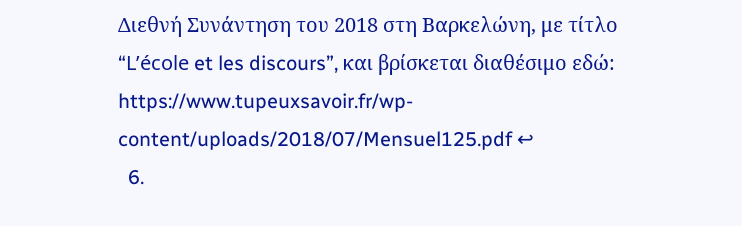Διεθνή Συνάντηση του 2018 στη Βαρκελώνη, με τίτλο “L’école et les discours”, και βρίσκεται διαθέσιμο εδώ: https://www.tupeuxsavoir.fr/wp-content/uploads/2018/07/Mensuel125.pdf ↩
  6.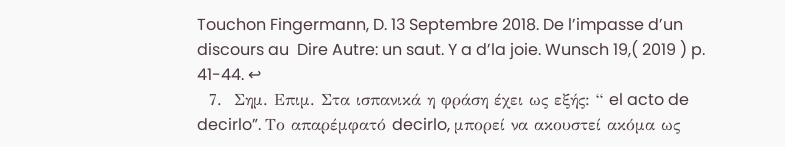Touchon Fingermann, D. 13 Septembre 2018. De l’impasse d’un discours au  Dire Autre: un saut. Y a d’la joie. Wunsch 19,( 2019 ) p. 41-44. ↩
  7.  Σημ. Επιμ. Στα ισπανικά η φράση έχει ως εξής: “ el acto de decirlo”. Το απαρέμφατό decirlo, μπορεί να ακουστεί ακόμα ως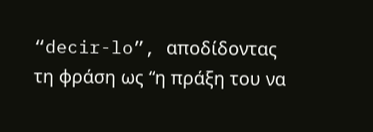“decir-lo”, αποδίδοντας τη φράση ως “η πράξη του να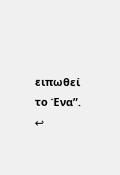ειπωθεί το Ένα”. ↩